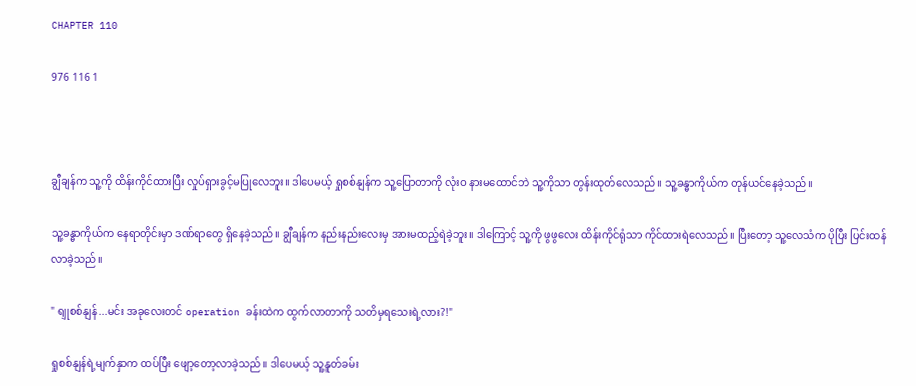CHAPTER 110

976 116 1



ချွီချန်က သူ့ကို ထိန်းကိုင်ထားပြီး လှုပ်ရှားခွင့်မပြုလေဘူး။ ဒါပေမယ့် ရှုစစ်နျန်က သူ့ပြောတာကို လုံးဝ နားမထောင်ဘဲ သူ့ကိုသာ တွန်းထုတ်လေသည်။ သူ့ခန္ဓာကိုယ်က တုန်ယင်နေခဲ့သည်။

သူ့ခန္ဓာကိုယ်က နေရာတိုင်းမှာ ဒဏ်ရာတွေ ရှိနေခဲ့သည်။ ချွီချန်က နည်းနည်းလေးမှ အားမထည့်ရဲခဲ့ဘူး။ ဒါကြောင့် သူ့ကို ဖွဖွလေး ထိန်းကိုင်ရုံသာ ကိုင်ထားရဲလေသည်။ ပြီးတော့ သူ့လေသံက ပိုပြီး ပြင်းထန်လာခဲ့သည်။

" ရျုစစ်နျန်...မင်း အခုလေးတင် operation ခန်းထဲက ထွက်လာတာကို သတိမှရသေးရဲ့လား?!"

ရှုစစ်နျန်ရဲ့မျက်နှာက ထပ်ပြီး ဖျော့တော့လာခဲ့သည်။ ဒါပေမယ့် သူ့နူတ်ခမ်း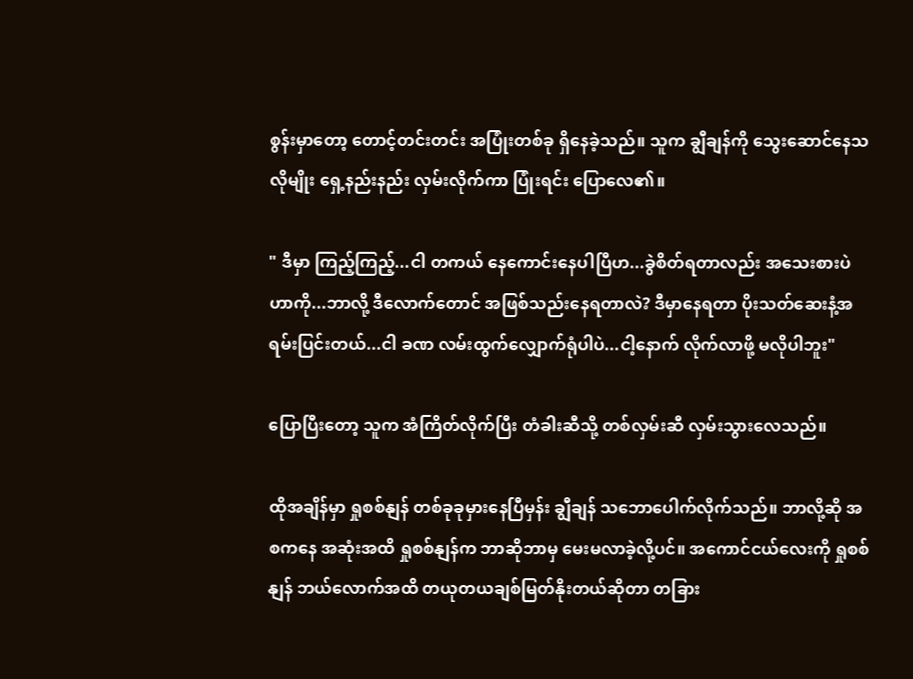စွန်းမှာတော့ တောင့်တင်းတင်း အပြုံးတစ်ခု ရှိနေခဲ့သည်။ သူက ချွီချန်ကို သွေးဆောင်နေသလိုမျိုး ရှေ့နည်းနည်း လှမ်းလိုက်ကာ ပြုံးရင်း ပြောလေ၏။

" ဒီမှာ ကြည့်ကြည့်...ငါ တကယ် နေကောင်းနေပါပြီဟ...ခွဲစိတ်ရတာလည်း အသေးစားပဲဟာကို...ဘာလို့ ဒီလောက်တောင် အဖြစ်သည်းနေရတာလဲ? ဒီမှာနေရတာ ပိုးသတ်ဆေးနံ့အရမ်းပြင်းတယ်...ငါ ခဏ လမ်းထွက်လျှောက်ရုံပါပဲ...ငါ့နောက် လိုက်လာဖို့ မလိုပါဘူး"

ပြောပြီးတော့ သူက အံကြိတ်လိုက်ပြီး တံခါးဆီသို့ တစ်လှမ်းဆီ လှမ်းသွားလေသည်။

ထိုအချိန်မှာ ရှုစစ်နျန် တစ်ခုခုမှားနေပြီမှန်း ချွီချန် သဘောပေါက်လိုက်သည်။ ဘာလို့ဆို အစကနေ အဆုံးအထိ ရှုစစ်နျန်က ဘာဆိုဘာမှ မေးမလာခဲ့လို့ပင်။ အကောင်ငယ်လေးကို ရှုစစ်နျန် ဘယ်လောက်အထိ တယုတယချစ်မြတ်နိုးတယ်ဆိုတာ တခြား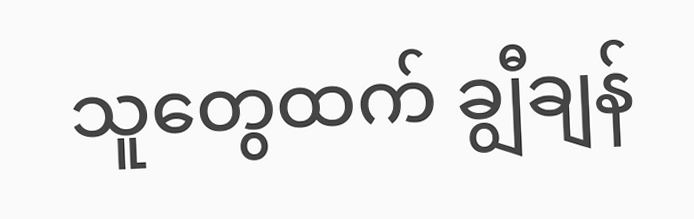သူတွေထက် ချွီချန်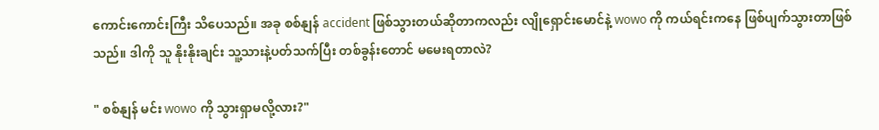ကောင်းကောင်းကြီး သိပေသည်။ အခု စစ်နျန် accident ဖြစ်သွားတယ်ဆိုတာကလည်း လျိုရှောင်းမောင်နဲ့ wowo ကို ကယ်ရင်းကနေ ဖြစ်ပျက်သွားတာဖြစ်သည်။ ဒါကို သူ နိုးနိုးချင်း သူ့သားနဲ့ပတ်သက်ပြီး တစ်ခွန်းတောင် မမေးရတာလဲ?

" စစ်နျန် မင်း wowo ကို သွားရှာမလို့လား?"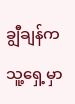ချွီချန်က သူ့ရှေ့မှာ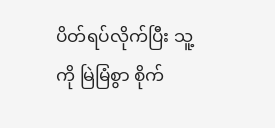ပိတ်ရပ်လိုက်ပြီး သူ့ကို မြဲမြံစွာ စိုက်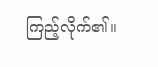ကြည့်လိုက်၏။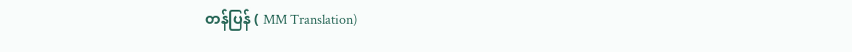တန်ပြန် ( MM Translation)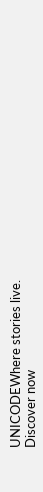UNICODEWhere stories live. Discover now